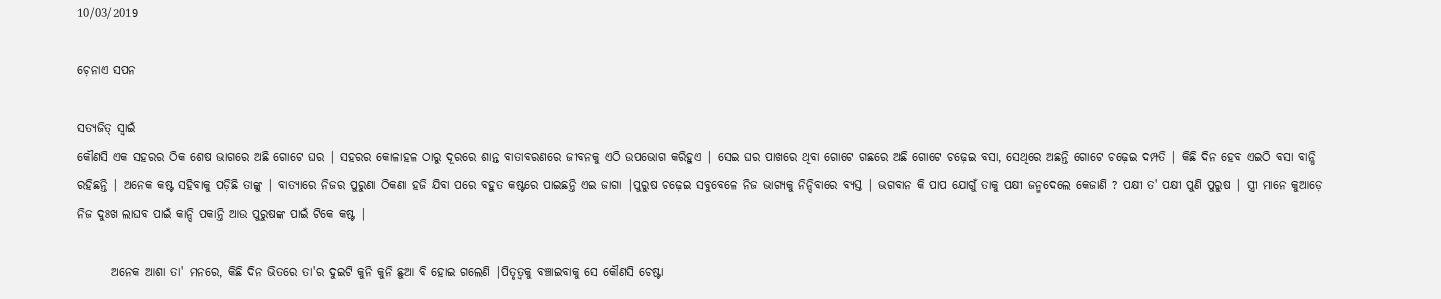10/03/2019

ଚ଼େନାଏ ସପନ

ସତ୍ଯଜିତ୍‌ ସ୍ବାଇଁ
କୌଣସି ଏକ ସହରର ଠିକ ଶେଷ ଭାଗରେ ଅଛି ଗୋଟେ ଘର | ସହରର କୋଳାହଳ ଠାରୁ ଦୂରରେ ଶାନ୍ତ ବାତାବରଣରେ ଜୀବନକୁ ଏଠି ଉପଭୋଗ କରିହୁଏ | ସେଇ ଘର ପାଖରେ ଥିବା ଗୋଟେ ଗଛରେ ଅଛି ଗୋଟେ ଚଢ଼େଇ ବସା, ସେଥିରେ ଅଛନ୍ତି ଗୋଟେ ଚଢ଼େଇ ଦମ୍ପତି | କିଛି ଦିନ ହେବ ଏଇଠି ବସା ବାନ୍ଧି ରହିଛନ୍ତି | ଅନେକ କଷ୍ଟ ସହିବାକୁ ପଡ଼ିଛି ତାଙ୍କୁ | ବାତ୍ୟାରେ ନିଜର ପୁରୁଣା ଠିକଣା ହଜି ଯିବା ପରେ ବହୁତ କଷ୍ଟରେ ପାଇଛନ୍ତି ଏଇ ଜାଗା |ପୁରୁଷ ଚଢ଼େଇ ସବୁବେଳେ ନିଜ ଭାଗ୍ୟକୁ ନିନ୍ଦିବାରେ ବ୍ୟସ୍ତ | ଭଗବାନ କି ପାପ ଯୋଗୁଁ ତାକୁ ପକ୍ଷୀ ଜନ୍ମଦେଲେ କେଜାଣି ? ପକ୍ଷୀ ତ' ପକ୍ଷୀ ପୁଣି ପୁରୁଷ | ସ୍ତ୍ରୀ ମାନେ କୁଆଡ଼େ ନିଜ ଦୁଃଖ ଲାଘବ ପାଇଁ କାନ୍ଦି ପକାନ୍ତି ଆଉ ପୁରୁଷଙ୍କ ପାଇଁ ଟିକେ କଷ୍ଟ |

       ଅନେକ ଆଶା ତା' ମନରେ, କିଛି ଦିନ ଭିତରେ ତା'ର ଦୁଇଟି କୁନି କୁନି ଛୁଆ ବି ହୋଇ ଗଲେଣି |ପିତୃତ୍ୱକୁ ବଞ୍ଚାଇବାକୁ ସେ କୌଣସି ଚେଷ୍ଟା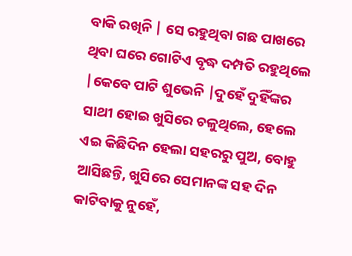ବାକି ରଖିନି | ସେ ରହୁଥିବା ଗଛ ପାଖରେ ଥିବା ଘରେ ଗୋଟିଏ ବୃଦ୍ଧ ଦମ୍ପତି ରହୁଥିଲେ |କେବେ ପାଟି ଶୁଭେନି |ଦୁହେଁ ଦୁହିଁଙ୍କର ସାଥୀ ହୋଇ ଖୁସିରେ ଚଳୁଥିଲେ, ହେଲେ ଏଇ କିଛିଦିନ ହେଲା ସହରରୁ ପୁଅ, ବୋହୁ ଆସିଛନ୍ତି, ଖୁସିରେ ସେମାନଙ୍କ ସହ ଦିନ କାଟିବାକୁ ନୁହେଁ,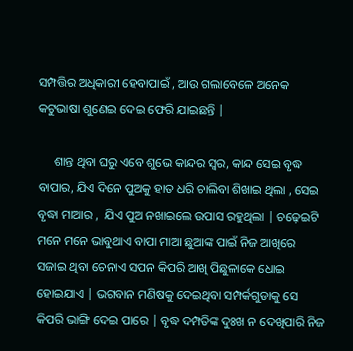ସମ୍ପତ୍ତିର ଅଧିକାରୀ ହେବାପାଇଁ , ଆଉ ଗଲାବେଳେ ଅନେକ କଟୁଭାଷା ଶୁଣେଇ ଦେଇ ଫେରି ଯାଇଛନ୍ତି |

     ଶାନ୍ତ ଥିବା ଘରୁ ଏବେ ଶୁଭେ କାନ୍ଦର ସ୍ୱର, କାନ୍ଦ ସେଇ ବୃଦ୍ଧ ବାପାର, ଯିଏ ଦିନେ ପୁଅକୁ ହାତ ଧରି ଚାଲିବା ଶିଖାଇ ଥିଲା , ସେଇ ବୃଦ୍ଧା ମାଆର ,  ଯିଏ ପୁଅ ନଖାଇଲେ ଉପାସ ରହୁଥିଲା | ଚଢ଼େଇଟି  ମନେ ମନେ ଭାବୁଥାଏ ବାପା ମାଆ ଛୁଆଙ୍କ ପାଇଁ ନିଜ ଆଖିରେ ସଜାଇ ଥିବା ଚେନାଏ ସପନ କିପରି ଆଖି ପିଛୁଳାକେ ଧୋଇ ହୋଇଯାଏ | ଭଗବାନ ମଣିଷକୁ ଦେଇଥିବା ସମ୍ପର୍କଗୁଡାକୁ ସେ କିପରି ଭାଙ୍ଗି ଦେଇ ପାରେ | ବୃଦ୍ଧ ଦମ୍ପତିଙ୍କ ଦୁଃଖ ନ ଦେଖିପାରି ନିଜ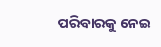ପରିବାରକୁ ନେଇ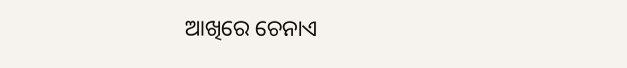ଆଖିରେ ଚେନାଏ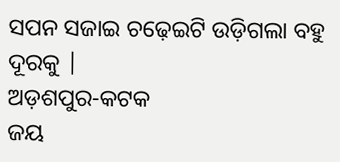ସପନ ସଜାଇ ଚଢ଼େଇଟି ଉଡ଼ିଗଲା ବହୁ ଦୂରକୁ |
ଅଡ଼ଶପୁର-କଟକ
ଜୟ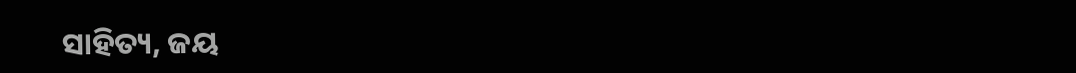ସାହିତ୍ୟ, ଜୟ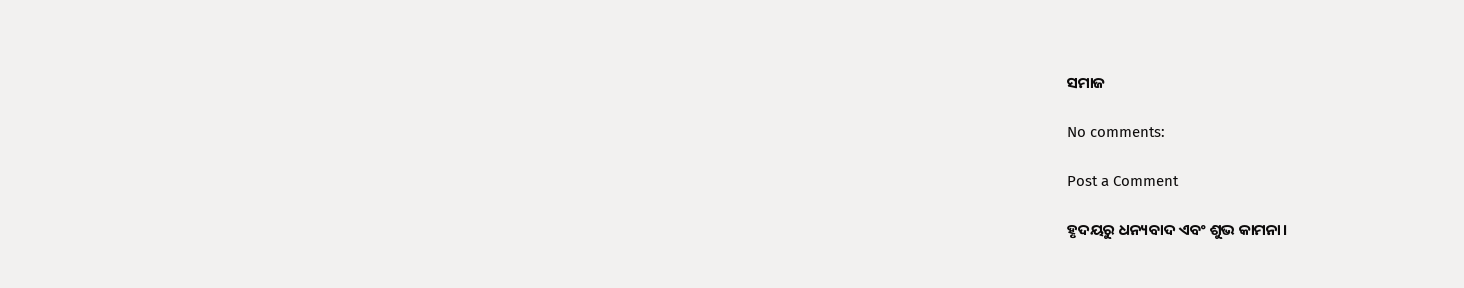ସମାଜ

No comments:

Post a Comment

ହୃଦୟରୁ ଧନ୍ୟବାଦ ଏବଂ ଶୁଭ କାମନା।